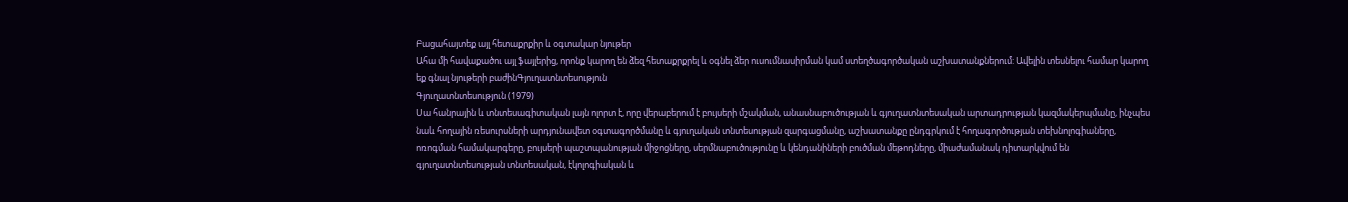Բացահայտեք այլ հետաքրքիր և օգտակար նյութեր
Ահա մի հավաքածու այլ ֆայլերից, որոնք կարող են ձեզ հետաքրքրել և օգնել ձեր ուսումնասիրման կամ ստեղծագործական աշխատանքներում: Ավելին տեսնելու համար կարող եք գնալ նյութերի բաժինԳյուղատնտեսություն
Գյուղատնտեսություն (1979)
Սա հանրային և տնտեսագիտական լայն ոլորտ է, որը վերաբերում է բույսերի մշակման, անասնաբուծության և գյուղատնտեսական արտադրության կազմակերպմանը, ինչպես նաև հողային ռեսուրսների արդյունավետ օգտագործմանը և գյուղական տնտեսության զարգացմանը, աշխատանքը ընդգրկում է հողագործության տեխնոլոգիաները, ոռոգման համակարգերը, բույսերի պաշտպանության միջոցները, սերմնաբուծությունը և կենդանիների բուծման մեթոդները, միաժամանակ դիտարկվում են գյուղատնտեսության տնտեսական, էկոլոգիական և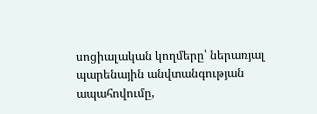սոցիալական կողմերը՝ ներառյալ պարենային անվտանգության ապահովումը,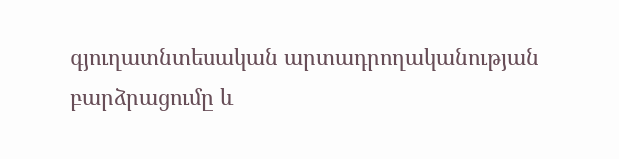գյուղատնտեսական արտադրողականության բարձրացումը և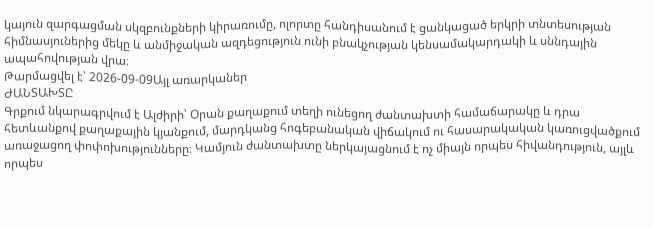կայուն զարգացման սկզբունքների կիրառումը, ոլորտը հանդիսանում է ցանկացած երկրի տնտեսության հիմնասյուներից մեկը և անմիջական ազդեցություն ունի բնակչության կենսամակարդակի և սննդային ապահովության վրա։
Թարմացվել է՝ 2026-09-09Այլ առարկաներ
ԺԱՆՏԱԽՏԸ
Գրքում նկարագրվում է Ալժիրի՝ Օրան քաղաքում տեղի ունեցող ժանտախտի համաճարակը և դրա հետևանքով քաղաքային կյանքում, մարդկանց հոգեբանական վիճակում ու հասարակական կառուցվածքում առաջացող փոփոխությունները։ Կամյուն ժանտախտը ներկայացնում է ոչ միայն որպես հիվանդություն, այլև որպես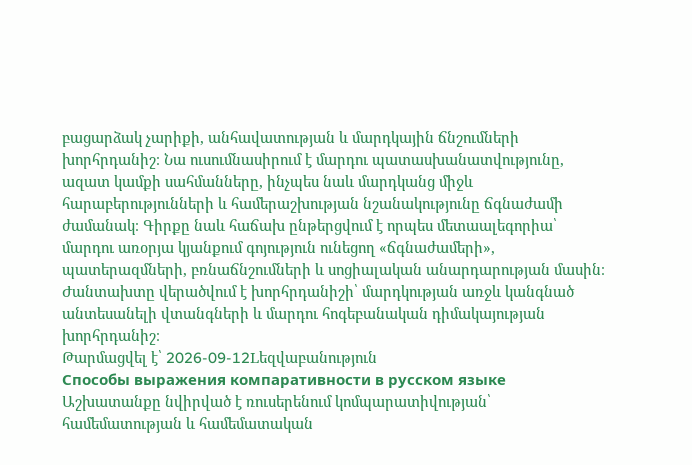բացարձակ չարիքի, անհավատության և մարդկային ճնշումների խորհրդանիշ։ Նա ուսումնասիրում է մարդու պատասխանատվությունը, ազատ կամքի սահմանները, ինչպես նաև մարդկանց միջև հարաբերությունների և համերաշխության նշանակությունը ճգնաժամի ժամանակ։ Գիրքը նաև հաճախ ընթերցվում է որպես մետաալեգորիա՝ մարդու առօրյա կյանքում գոյություն ունեցող «ճգնաժամերի», պատերազմների, բռնաճնշումների և սոցիալական անարդարության մասին։ Ժանտախտը վերածվում է խորհրդանիշի՝ մարդկության առջև կանգնած անտեսանելի վտանգների և մարդու հոգեբանական դիմակայության խորհրդանիշ։
Թարմացվել է՝ 2026-09-12Lեզվաբանություն
Способы выражения компаративности в русском языке
Աշխատանքը նվիրված է ռուսերենում կոմպարատիվության՝ համեմատության և համեմատական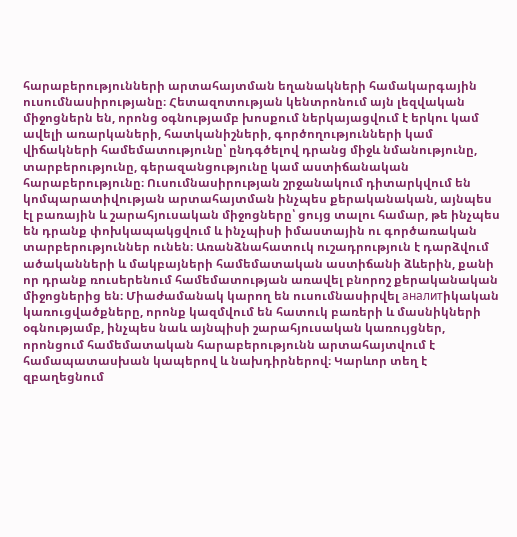հարաբերությունների արտահայտման եղանակների համակարգային ուսումնասիրությանը։ Հետազոտության կենտրոնում այն լեզվական միջոցներն են, որոնց օգնությամբ խոսքում ներկայացվում է երկու կամ ավելի առարկաների, հատկանիշների, գործողությունների կամ վիճակների համեմատությունը՝ ընդգծելով դրանց միջև նմանությունը, տարբերությունը, գերազանցությունը կամ աստիճանական հարաբերությունը։ Ուսումնասիրության շրջանակում դիտարկվում են կոմպարատիվության արտահայտման ինչպես քերականական, այնպես էլ բառային և շարահյուսական միջոցները՝ ցույց տալու համար, թե ինչպես են դրանք փոխկապակցվում և ինչպիսի իմաստային ու գործառական տարբերություններ ունեն։ Առանձնահատուկ ուշադրություն է դարձվում ածականների և մակբայների համեմատական աստիճանի ձևերին, քանի որ դրանք ռուսերենում համեմատության առավել բնորոշ քերականական միջոցներից են։ Միաժամանակ կարող են ուսումնասիրվել аналитիկական կառուցվածքները, որոնք կազմվում են հատուկ բառերի և մասնիկների օգնությամբ, ինչպես նաև այնպիսի շարահյուսական կառույցներ, որոնցում համեմատական հարաբերությունն արտահայտվում է համապատասխան կապերով և նախդիրներով։ Կարևոր տեղ է զբաղեցնում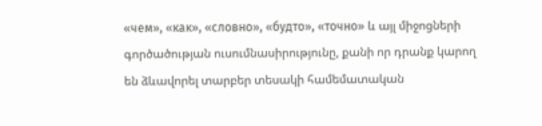«чем», «как», «словно», «будто», «точно» և այլ միջոցների գործածության ուսումնասիրությունը, քանի որ դրանք կարող են ձևավորել տարբեր տեսակի համեմատական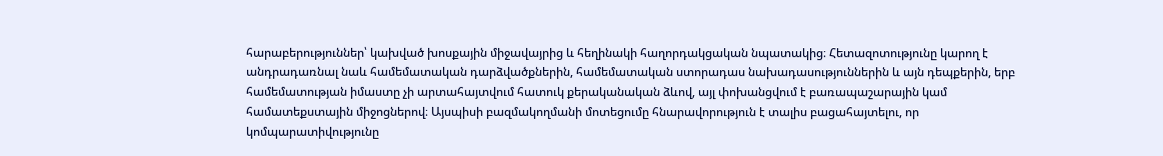հարաբերություններ՝ կախված խոսքային միջավայրից և հեղինակի հաղորդակցական նպատակից։ Հետազոտությունը կարող է անդրադառնալ նաև համեմատական դարձվածքներին, համեմատական ստորադաս նախադասություններին և այն դեպքերին, երբ համեմատության իմաստը չի արտահայտվում հատուկ քերականական ձևով, այլ փոխանցվում է բառապաշարային կամ համատեքստային միջոցներով։ Այսպիսի բազմակողմանի մոտեցումը հնարավորություն է տալիս բացահայտելու, որ կոմպարատիվությունը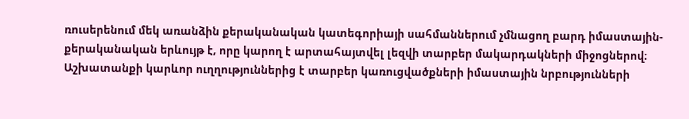ռուսերենում մեկ առանձին քերականական կատեգորիայի սահմաններում չմնացող բարդ իմաստային-քերականական երևույթ է, որը կարող է արտահայտվել լեզվի տարբեր մակարդակների միջոցներով։ Աշխատանքի կարևոր ուղղություններից է տարբեր կառուցվածքների իմաստային նրբությունների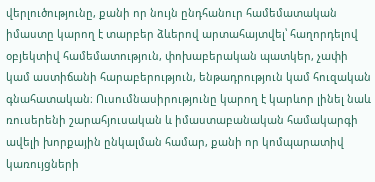վերլուծությունը, քանի որ նույն ընդհանուր համեմատական իմաստը կարող է տարբեր ձևերով արտահայտվել՝ հաղորդելով օբյեկտիվ համեմատություն, փոխաբերական պատկեր, չափի կամ աստիճանի հարաբերություն, ենթադրություն կամ հուզական գնահատական։ Ուսումնասիրությունը կարող է կարևոր լինել նաև ռուսերենի շարահյուսական և իմաստաբանական համակարգի ավելի խորքային ընկալման համար, քանի որ կոմպարատիվ կառույցների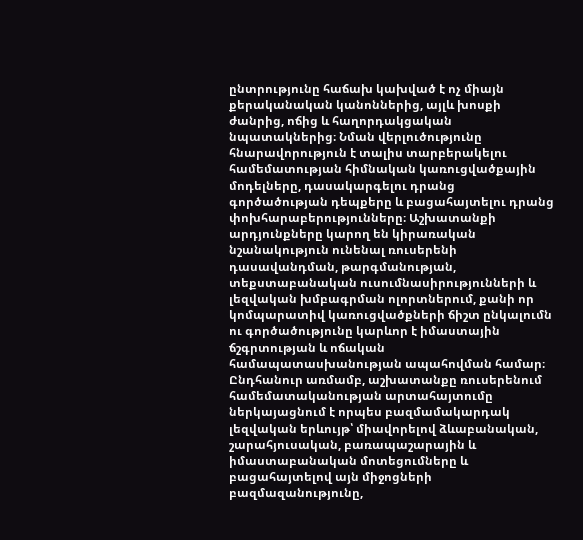ընտրությունը հաճախ կախված է ոչ միայն քերականական կանոններից, այլև խոսքի ժանրից, ոճից և հաղորդակցական նպատակներից։ Նման վերլուծությունը հնարավորություն է տալիս տարբերակելու համեմատության հիմնական կառուցվածքային մոդելները, դասակարգելու դրանց գործածության դեպքերը և բացահայտելու դրանց փոխհարաբերությունները։ Աշխատանքի արդյունքները կարող են կիրառական նշանակություն ունենալ ռուսերենի դասավանդման, թարգմանության, տեքստաբանական ուսումնասիրությունների և լեզվական խմբագրման ոլորտներում, քանի որ կոմպարատիվ կառուցվածքների ճիշտ ընկալումն ու գործածությունը կարևոր է իմաստային ճշգրտության և ոճական համապատասխանության ապահովման համար։ Ընդհանուր առմամբ, աշխատանքը ռուսերենում համեմատականության արտահայտումը ներկայացնում է որպես բազմամակարդակ լեզվական երևույթ՝ միավորելով ձևաբանական, շարահյուսական, բառապաշարային և իմաստաբանական մոտեցումները և բացահայտելով այն միջոցների բազմազանությունը,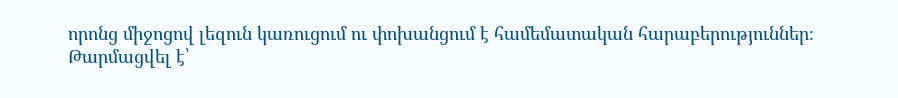որոնց միջոցով լեզուն կառուցում ու փոխանցում է համեմատական հարաբերություններ։
Թարմացվել է՝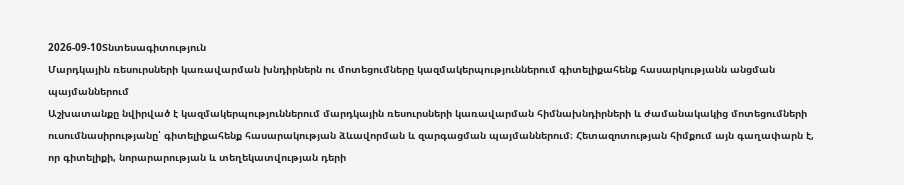2026-09-10Տնտեսագիտություն
Մարդկային ռեսուրսների կառավարման խնդիրներն ու մոտեցումները կազմակերպություններում գիտելիքահենք հասարկությանն անցման պայմաններում
Աշխատանքը նվիրված է կազմակերպություններում մարդկային ռեսուրսների կառավարման հիմնախնդիրների և ժամանակակից մոտեցումների ուսումնասիրությանը՝ գիտելիքահենք հասարակության ձևավորման և զարգացման պայմաններում։ Հետազոտության հիմքում այն գաղափարն է, որ գիտելիքի, նորարարության և տեղեկատվության դերի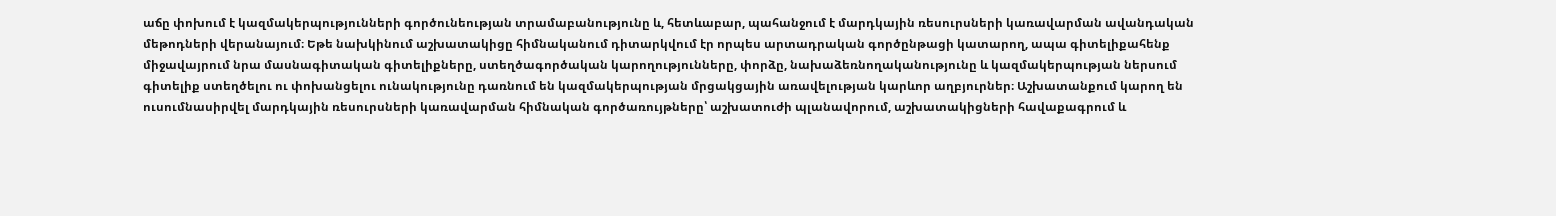աճը փոխում է կազմակերպությունների գործունեության տրամաբանությունը և, հետևաբար, պահանջում է մարդկային ռեսուրսների կառավարման ավանդական մեթոդների վերանայում։ Եթե նախկինում աշխատակիցը հիմնականում դիտարկվում էր որպես արտադրական գործընթացի կատարող, ապա գիտելիքահենք միջավայրում նրա մասնագիտական գիտելիքները, ստեղծագործական կարողությունները, փորձը, նախաձեռնողականությունը և կազմակերպության ներսում գիտելիք ստեղծելու ու փոխանցելու ունակությունը դառնում են կազմակերպության մրցակցային առավելության կարևոր աղբյուրներ։ Աշխատանքում կարող են ուսումնասիրվել մարդկային ռեսուրսների կառավարման հիմնական գործառույթները՝ աշխատուժի պլանավորում, աշխատակիցների հավաքագրում և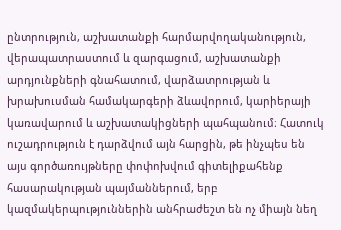ընտրություն, աշխատանքի հարմարվողականություն, վերապատրաստում և զարգացում, աշխատանքի արդյունքների գնահատում, վարձատրության և խրախուսման համակարգերի ձևավորում, կարիերայի կառավարում և աշխատակիցների պահպանում։ Հատուկ ուշադրություն է դարձվում այն հարցին, թե ինչպես են այս գործառույթները փոփոխվում գիտելիքահենք հասարակության պայմաններում, երբ կազմակերպություններին անհրաժեշտ են ոչ միայն նեղ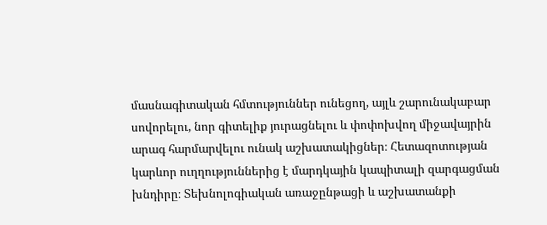մասնագիտական հմտություններ ունեցող, այլև շարունակաբար սովորելու, նոր գիտելիք յուրացնելու և փոփոխվող միջավայրին արագ հարմարվելու ունակ աշխատակիցներ։ Հետազոտության կարևոր ուղղություններից է մարդկային կապիտալի զարգացման խնդիրը։ Տեխնոլոգիական առաջընթացի և աշխատանքի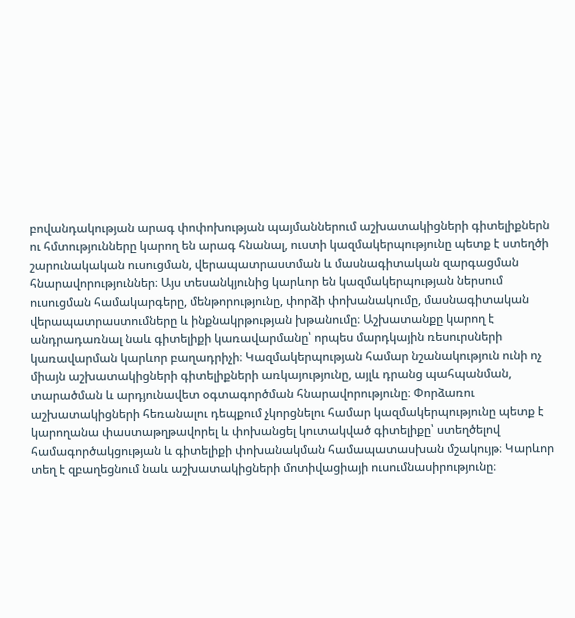բովանդակության արագ փոփոխության պայմաններում աշխատակիցների գիտելիքներն ու հմտությունները կարող են արագ հնանալ, ուստի կազմակերպությունը պետք է ստեղծի շարունակական ուսուցման, վերապատրաստման և մասնագիտական զարգացման հնարավորություններ։ Այս տեսանկյունից կարևոր են կազմակերպության ներսում ուսուցման համակարգերը, մենթորությունը, փորձի փոխանակումը, մասնագիտական վերապատրաստումները և ինքնակրթության խթանումը։ Աշխատանքը կարող է անդրադառնալ նաև գիտելիքի կառավարմանը՝ որպես մարդկային ռեսուրսների կառավարման կարևոր բաղադրիչի։ Կազմակերպության համար նշանակություն ունի ոչ միայն աշխատակիցների գիտելիքների առկայությունը, այլև դրանց պահպանման, տարածման և արդյունավետ օգտագործման հնարավորությունը։ Փորձառու աշխատակիցների հեռանալու դեպքում չկորցնելու համար կազմակերպությունը պետք է կարողանա փաստաթղթավորել և փոխանցել կուտակված գիտելիքը՝ ստեղծելով համագործակցության և գիտելիքի փոխանակման համապատասխան մշակույթ։ Կարևոր տեղ է զբաղեցնում նաև աշխատակիցների մոտիվացիայի ուսումնասիրությունը։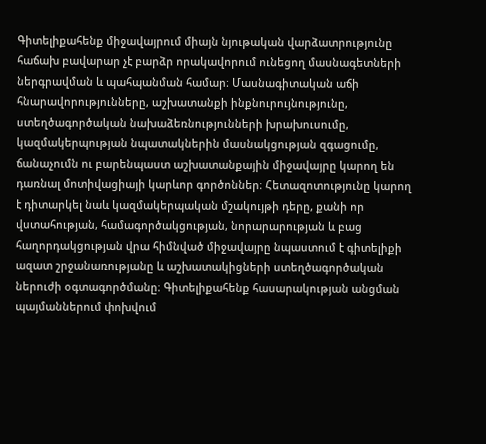Գիտելիքահենք միջավայրում միայն նյութական վարձատրությունը հաճախ բավարար չէ բարձր որակավորում ունեցող մասնագետների ներգրավման և պահպանման համար։ Մասնագիտական աճի հնարավորությունները, աշխատանքի ինքնուրույնությունը, ստեղծագործական նախաձեռնությունների խրախուսումը, կազմակերպության նպատակներին մասնակցության զգացումը, ճանաչումն ու բարենպաստ աշխատանքային միջավայրը կարող են դառնալ մոտիվացիայի կարևոր գործոններ։ Հետազոտությունը կարող է դիտարկել նաև կազմակերպական մշակույթի դերը, քանի որ վստահության, համագործակցության, նորարարության և բաց հաղորդակցության վրա հիմնված միջավայրը նպաստում է գիտելիքի ազատ շրջանառությանը և աշխատակիցների ստեղծագործական ներուժի օգտագործմանը։ Գիտելիքահենք հասարակության անցման պայմաններում փոխվում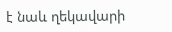է նաև ղեկավարի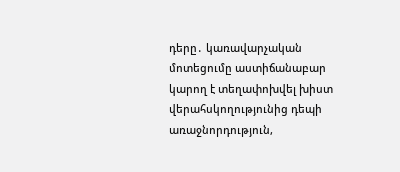դերը․ կառավարչական մոտեցումը աստիճանաբար կարող է տեղափոխվել խիստ վերահսկողությունից դեպի առաջնորդություն,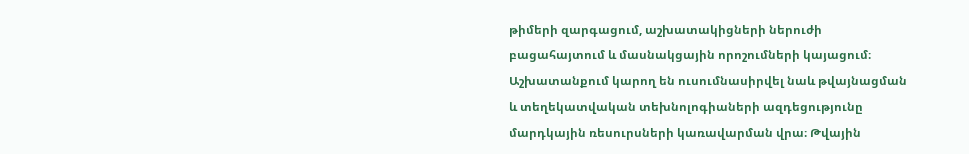թիմերի զարգացում, աշխատակիցների ներուժի բացահայտում և մասնակցային որոշումների կայացում։ Աշխատանքում կարող են ուսումնասիրվել նաև թվայնացման և տեղեկատվական տեխնոլոգիաների ազդեցությունը մարդկային ռեսուրսների կառավարման վրա։ Թվային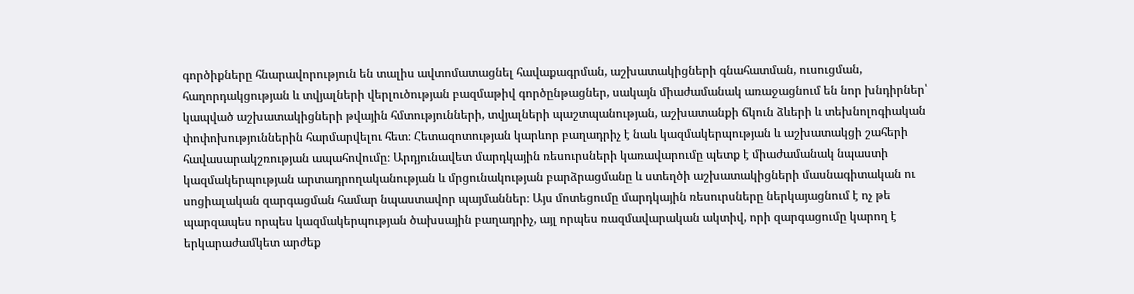գործիքները հնարավորություն են տալիս ավտոմատացնել հավաքագրման, աշխատակիցների գնահատման, ուսուցման, հաղորդակցության և տվյալների վերլուծության բազմաթիվ գործընթացներ, սակայն միաժամանակ առաջացնում են նոր խնդիրներ՝ կապված աշխատակիցների թվային հմտությունների, տվյալների պաշտպանության, աշխատանքի ճկուն ձևերի և տեխնոլոգիական փոփոխություններին հարմարվելու հետ։ Հետազոտության կարևոր բաղադրիչ է նաև կազմակերպության և աշխատակցի շահերի հավասարակշռության ապահովումը։ Արդյունավետ մարդկային ռեսուրսների կառավարումը պետք է միաժամանակ նպաստի կազմակերպության արտադրողականության և մրցունակության բարձրացմանը և ստեղծի աշխատակիցների մասնագիտական ու սոցիալական զարգացման համար նպաստավոր պայմաններ։ Այս մոտեցումը մարդկային ռեսուրսները ներկայացնում է ոչ թե պարզապես որպես կազմակերպության ծախսային բաղադրիչ, այլ որպես ռազմավարական ակտիվ, որի զարգացումը կարող է երկարաժամկետ արժեք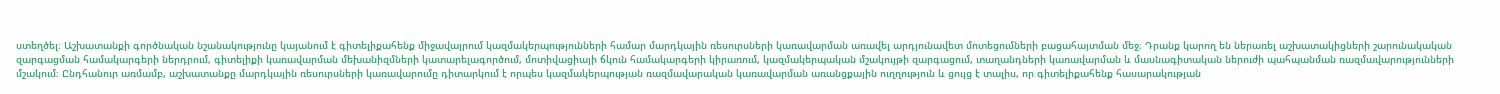ստեղծել։ Աշխատանքի գործնական նշանակությունը կայանում է գիտելիքահենք միջավայրում կազմակերպությունների համար մարդկային ռեսուրսների կառավարման առավել արդյունավետ մոտեցումների բացահայտման մեջ։ Դրանք կարող են ներառել աշխատակիցների շարունակական զարգացման համակարգերի ներդրում, գիտելիքի կառավարման մեխանիզմների կատարելագործում, մոտիվացիայի ճկուն համակարգերի կիրառում, կազմակերպական մշակույթի զարգացում, տաղանդների կառավարման և մասնագիտական ներուժի պահպանման ռազմավարությունների մշակում։ Ընդհանուր առմամբ, աշխատանքը մարդկային ռեսուրսների կառավարումը դիտարկում է որպես կազմակերպության ռազմավարական կառավարման առանցքային ուղղություն և ցույց է տալիս, որ գիտելիքահենք հասարակության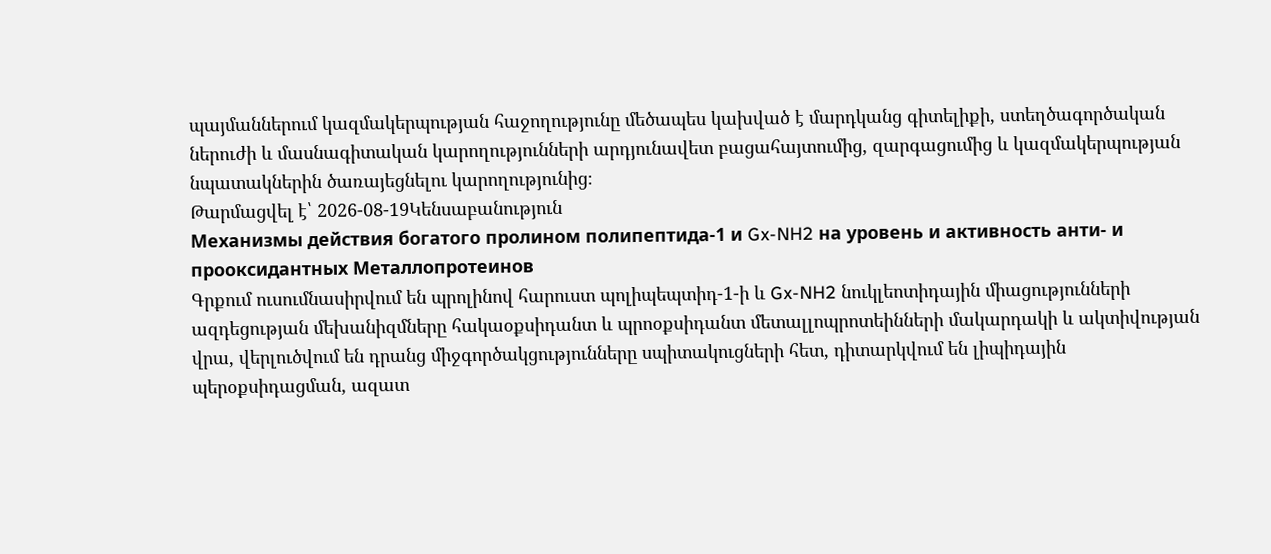պայմաններում կազմակերպության հաջողությունը մեծապես կախված է մարդկանց գիտելիքի, ստեղծագործական ներուժի և մասնագիտական կարողությունների արդյունավետ բացահայտումից, զարգացումից և կազմակերպության նպատակներին ծառայեցնելու կարողությունից։
Թարմացվել է՝ 2026-08-19Կենսաբանություն
Механизмы действия богатого пролином полипептида-1 и Gx-NH2 на уровень и активность анти- и прооксидантных Металлопротеинов
Գրքում ուսումնասիրվում են պրոլինով հարուստ պոլիպեպտիդ-1-ի և Gx-NH2 նուկլեոտիդային միացությունների ազդեցության մեխանիզմները հակաօքսիդանտ և պրոօքսիդանտ մետալլոպրոտեինների մակարդակի և ակտիվության վրա, վերլուծվում են դրանց միջգործակցությունները սպիտակուցների հետ, դիտարկվում են լիպիդային պերօքսիդացման, ազատ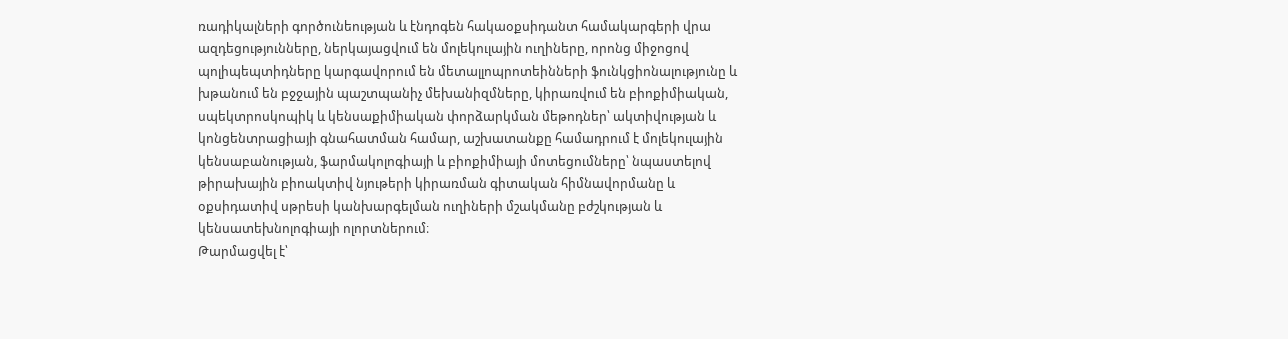ռադիկալների գործունեության և էնդոգեն հակաօքսիդանտ համակարգերի վրա ազդեցությունները, ներկայացվում են մոլեկուլային ուղիները, որոնց միջոցով պոլիպեպտիդները կարգավորում են մետալլոպրոտեինների ֆունկցիոնալությունը և խթանում են բջջային պաշտպանիչ մեխանիզմները, կիրառվում են բիոքիմիական, սպեկտրոսկոպիկ և կենսաքիմիական փորձարկման մեթոդներ՝ ակտիվության և կոնցենտրացիայի գնահատման համար, աշխատանքը համադրում է մոլեկուլային կենսաբանության, ֆարմակոլոգիայի և բիոքիմիայի մոտեցումները՝ նպաստելով թիրախային բիոակտիվ նյութերի կիրառման գիտական հիմնավորմանը և օքսիդատիվ սթրեսի կանխարգելման ուղիների մշակմանը բժշկության և կենսատեխնոլոգիայի ոլորտներում։
Թարմացվել է՝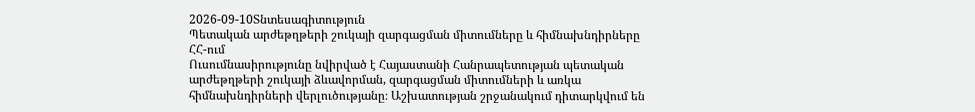2026-09-10Տնտեսագիտություն
Պետական արժեթղթերի շուկայի զարգացման միտումները և հիմնախնդիրները ՀՀ-ում
Ուսումնասիրությունը նվիրված է Հայաստանի Հանրապետության պետական արժեթղթերի շուկայի ձևավորման, զարգացման միտումների և առկա հիմնախնդիրների վերլուծությանը։ Աշխատության շրջանակում դիտարկվում են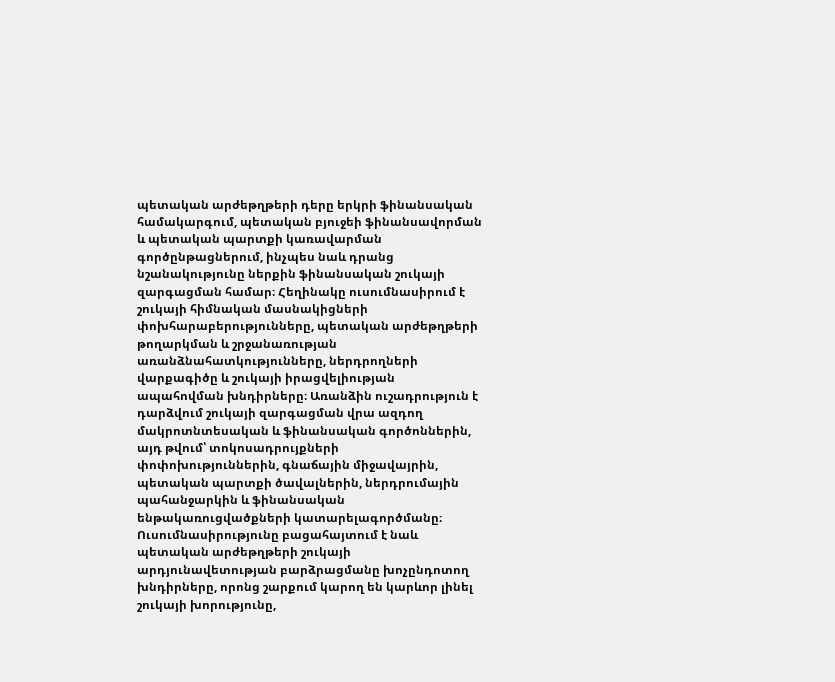պետական արժեթղթերի դերը երկրի ֆինանսական համակարգում, պետական բյուջեի ֆինանսավորման և պետական պարտքի կառավարման գործընթացներում, ինչպես նաև դրանց նշանակությունը ներքին ֆինանսական շուկայի զարգացման համար։ Հեղինակը ուսումնասիրում է շուկայի հիմնական մասնակիցների փոխհարաբերությունները, պետական արժեթղթերի թողարկման և շրջանառության առանձնահատկությունները, ներդրողների վարքագիծը և շուկայի իրացվելիության ապահովման խնդիրները։ Առանձին ուշադրություն է դարձվում շուկայի զարգացման վրա ազդող մակրոտնտեսական և ֆինանսական գործոններին, այդ թվում՝ տոկոսադրույքների փոփոխություններին, գնաճային միջավայրին, պետական պարտքի ծավալներին, ներդրումային պահանջարկին և ֆինանսական ենթակառուցվածքների կատարելագործմանը։ Ուսումնասիրությունը բացահայտում է նաև պետական արժեթղթերի շուկայի արդյունավետության բարձրացմանը խոչընդոտող խնդիրները, որոնց շարքում կարող են կարևոր լինել շուկայի խորությունը,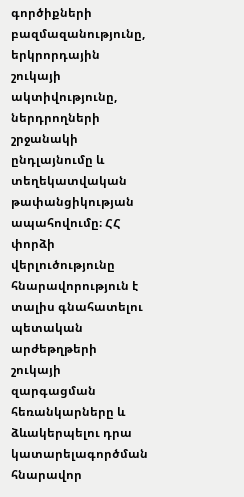գործիքների բազմազանությունը, երկրորդային շուկայի ակտիվությունը, ներդրողների շրջանակի ընդլայնումը և տեղեկատվական թափանցիկության ապահովումը։ ՀՀ փորձի վերլուծությունը հնարավորություն է տալիս գնահատելու պետական արժեթղթերի շուկայի զարգացման հեռանկարները և ձևակերպելու դրա կատարելագործման հնարավոր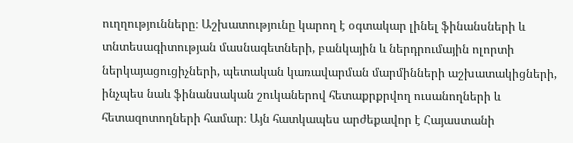ուղղությունները։ Աշխատությունը կարող է օգտակար լինել ֆինանսների և տնտեսագիտության մասնագետների, բանկային և ներդրումային ոլորտի ներկայացուցիչների, պետական կառավարման մարմինների աշխատակիցների, ինչպես նաև ֆինանսական շուկաներով հետաքրքրվող ուսանողների և հետազոտողների համար։ Այն հատկապես արժեքավոր է Հայաստանի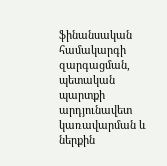ֆինանսական համակարգի զարգացման, պետական պարտքի արդյունավետ կառավարման և ներքին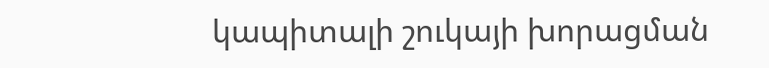կապիտալի շուկայի խորացման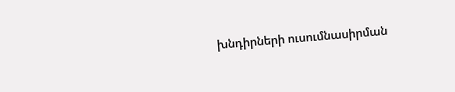խնդիրների ուսումնասիրման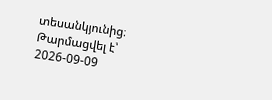տեսանկյունից։
Թարմացվել է՝ 2026-09-09